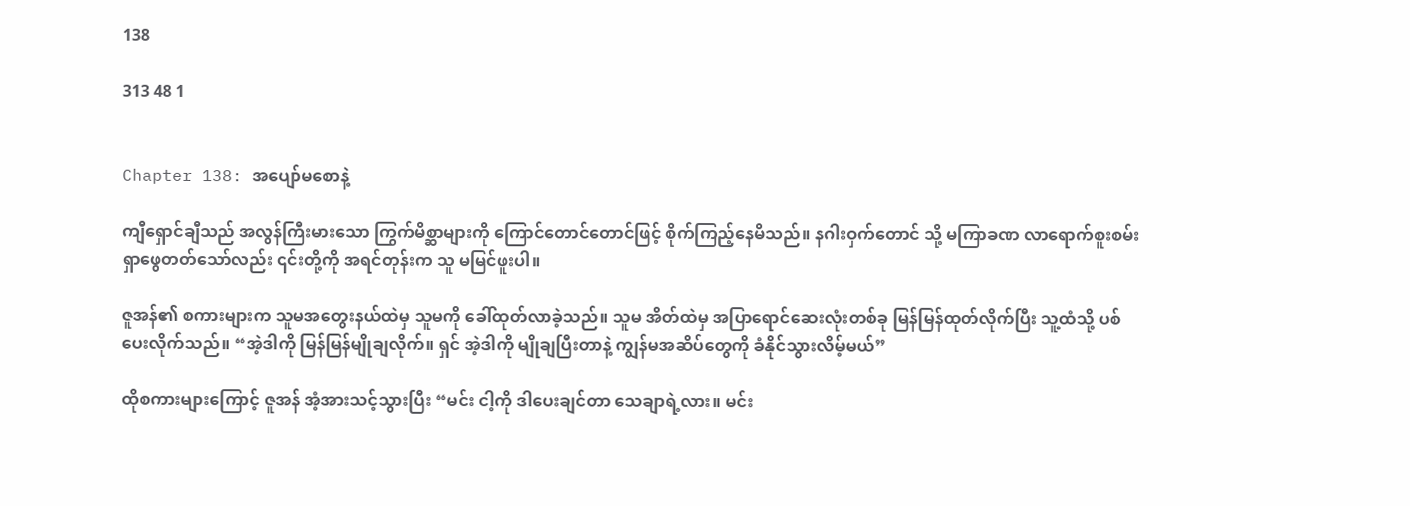138

313 48 1


Chapter 138: အပျော်မစောနဲ့

ကျီရှောင်ချီသည် အလွန်ကြီးမားသော ကြွက်မိစ္ဆာများကို ကြောင်တောင်တောင်ဖြင့် စိုက်ကြည့်နေမိသည်။ နဂါးဝှက်တောင် သို့ မကြာခဏ လာရောက်စူးစမ်းရှာဖွေတတ်သော်လည်း ၎င်းတို့ကို အရင်တုန်းက သူ မမြင်ဖူးပါ။

ဇူအန်၏ စကားများက သူမအတွေးနယ်ထဲမှ သူမကို ခေါ်ထုတ်လာခဲ့သည်။ သူမ အိတ်ထဲမှ အပြာရောင်ဆေးလုံးတစ်ခု မြန်မြန်ထုတ်လိုက်ပြီး သူ့ထံသို့ ပစ်ပေးလိုက်သည်။ “အဲ့ဒါကို မြန်မြန်မျိုချလိုက်။ ရှင် အဲ့ဒါကို မျိုချပြီးတာနဲ့ ကျွန်မအဆိပ်တွေကို ခံနိုင်သွားလိမ့်မယ်”

ထိုစကားများကြောင့် ဇူအန် အံ့အားသင့်သွားပြီး “မင်း ငါ့ကို ဒါပေးချင်တာ သေချာရဲ့လား။ မင်း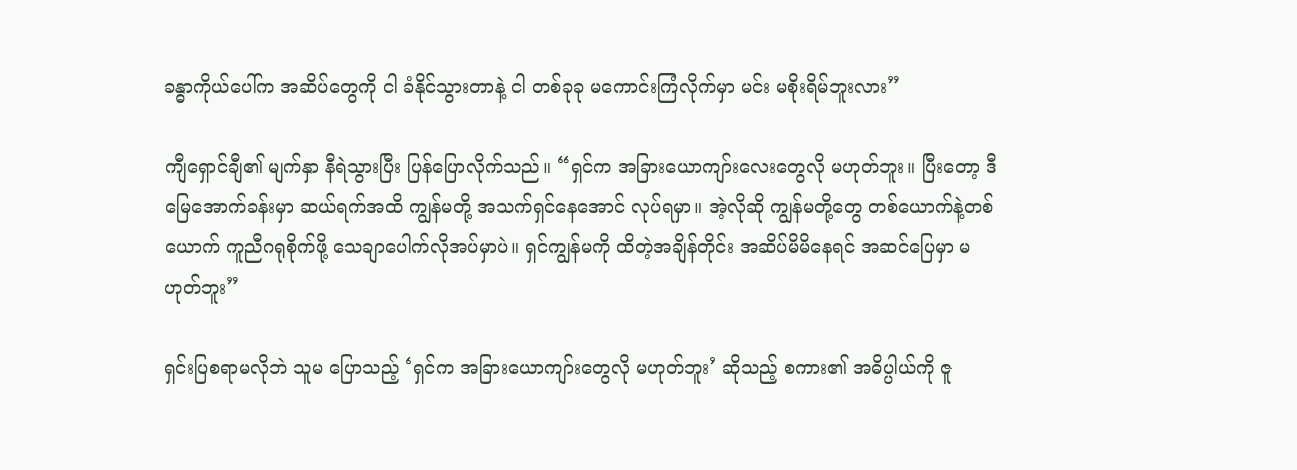ခန္ဓာကိုယ်ပေါ်က အဆိပ်တွေကို ငါ ခံနိုင်သွားတာနဲ့ ငါ တစ်ခုခု မကောင်းကြံလိုက်မှာ မင်း မစိုးရိမ်ဘူးလား”

ကျီရှောင်ချီ၏ မျက်နှာ နီရဲသွားပြီး ပြန်ပြောလိုက်သည်။ “ရှင်က အခြားယောကျာ်းလေးတွေလို မဟုတ်ဘူး။ ပြီးတော့ ဒီမြေအောက်ခန်းမှာ ဆယ်ရက်အထိ ကျွန်မတို့ အသက်ရှင်နေအောင် လုပ်ရမှာ။ အဲ့လိုဆို ကျွန်မတို့တွေ တစ်ယောက်နဲ့တစ်ယောက် ကူညီဂရုစိုက်ဖို့ သေချာပေါက်လိုအပ်မှာပဲ။ ရှင်ကျွန်မကို ထိတဲ့အချိန်တိုင်း အဆိပ်မိမိနေရင် အဆင်ပြေမှာ မဟုတ်ဘူး”

ရှင်းပြစရာမလိုဘဲ သူမ ပြောသည့် ‘ရှင်က အခြားယောကျာ်းတွေလို မဟုတ်ဘူး’ ဆိုသည့် စကား၏ အဓိပ္ပါယ်ကို ဇူ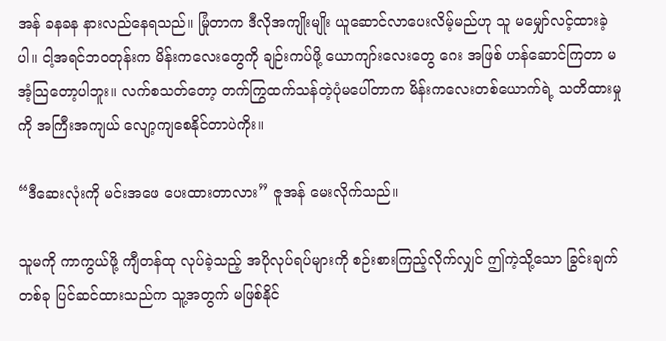အန် ခနခန နားလည်နေရသည်။ မြုံတာက ဒီလိုအကျိုးမျိုး ယူဆောင်လာပေးလိမ့်မည်ဟု သူ မမျှော်လင့်ထားခဲ့ပါ။ ငါ့အရင်ဘဝတုန်းက မိန်းကလေးတွေကို ချဉ်းကပ်ဖို့ ယောကျာ်းလေးတွေ ဂေး အဖြစ် ဟန်ဆောင်ကြတာ မအံ့သြတော့ပါဘူး။ လက်စသတ်တော့ တက်ကြွထက်သန်တဲ့ပုံမပေါ်တာက မိန်းကလေးတစ်ယောက်ရဲ့ သတိထားမှုကို အကြီးအကျယ် လျော့ကျစေနိုင်တာပဲကိုး။

“ဒီဆေးလုံးကို မင်းအဖေ ပေးထားတာလား” ဇူအန် မေးလိုက်သည်။

သူမကို ကာကွယ်ဖို့ ကျီတန်ထု လုပ်ခဲ့သည့် အပိုလုပ်ရပ်များကို စဉ်းစားကြည့်လိုက်လျှင် ဤကဲ့သို့သော ခြွင်းချက်တစ်ခု ပြင်ဆင်ထားသည်က သူ့အတွက် မဖြစ်နိုင်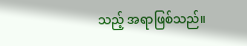သည့် အရာဖြစ်သည်။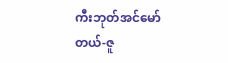ကီးဘုတ်အင်မော်တယ်-ဇူ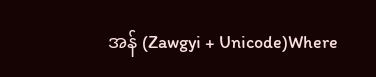အန် (Zawgyi + Unicode)Where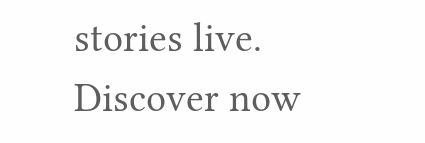stories live. Discover now